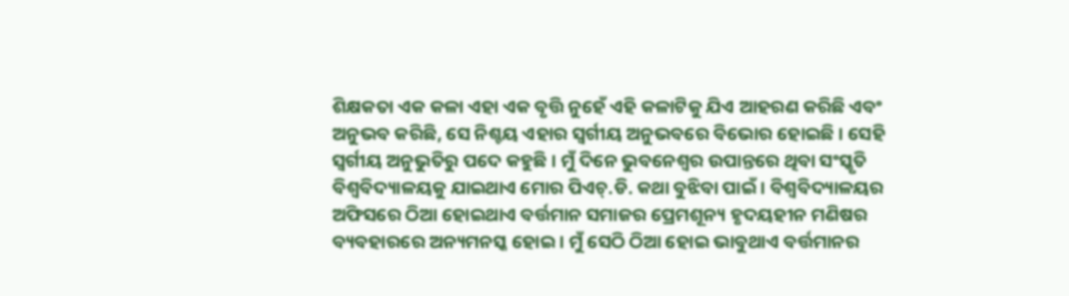ଶିକ୍ଷକତା ଏକ କଳା ଏହା ଏକ ବୃତ୍ତି ନୁହେଁ ଏହି କଳାଟିକୁ ଯିଏ ଆହରଣ କରିଛି ଏବଂ ଅନୁଭବ କରିଛି, ସେ ନିଶ୍ଚୟ ଏହାର ସ୍ୱର୍ଗୀୟ ଅନୁଭବରେ ବିଭୋର ହୋଇଛି । ସେହି ସ୍ୱର୍ଗୀୟ ଅନୁଭୁତିରୁ ପଦେ କହୁଛି । ମୁଁ ଦିନେ ଭୁବନେଶ୍ୱର ଉପାନ୍ତରେ ଥିବା ସଂସ୍କୃତି ବିଶ୍ୱବିଦ୍ୟାଳୟକୁ ଯାଇଥାଏ ମୋର ପିଏଚ୍.ଡି. କଥା ବୁଝିବା ପାଇଁ । ବିଶ୍ୱବିଦ୍ୟାଳୟର ଅଫିସରେ ଠିଆ ହୋଇଥାଏ ବର୍ତ୍ତମାନ ସମାଜର ପ୍ରେମଶୂନ୍ୟ ହୃଦୟହୀନ ମଣିଷର ବ୍ୟବହାରରେ ଅନ୍ୟମନସ୍କ ହୋଇ । ମୁଁ ସେଠି ଠିଆ ହୋଇ ଭାବୁଥାଏ ବର୍ତ୍ତମାନର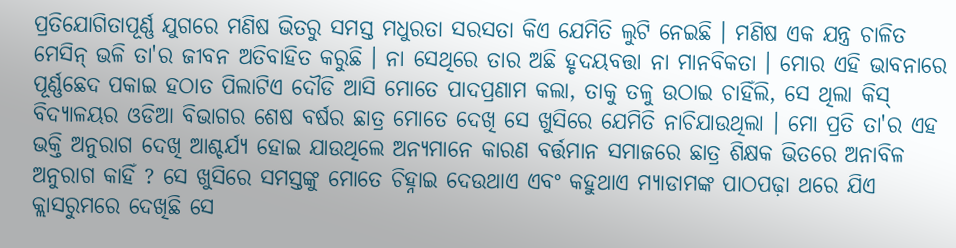ପ୍ରତିଯୋଗିତାପୂର୍ଣ୍ଣ ଯୁଗରେ ମଣିଷ ଭିତରୁ ସମସ୍ତ ମଧୁରତା ସରସତା କିଏ ଯେମିତି ଲୁଟି ନେଇଛି । ମଣିଷ ଏକ ଯନ୍ତ୍ର ଚାଳିତ ମେସିନ୍ ଭଳି ତା'ର ଜୀବନ ଅତିବାହିତ କରୁଛି । ନା ସେଥିରେ ତାର ଅଛି ହୃଦୟବତ୍ତା ନା ମାନବିକତା । ମୋର ଏହି ଭାବନାରେ ପୂର୍ଣ୍ଣଛେଦ ପକାଇ ହଠାତ ପିଲାଟିଏ ଦୌଡି ଆସି ମୋତେ ପାଦପ୍ରଣାମ କଲା, ତାକୁ ତଳୁ ଉଠାଇ ଚାହିଁଲି, ସେ ଥିଲା କିସ୍ ବିଦ୍ୟାଳୟର ଓଡିଆ ବିଭାଗର ଶେଷ ବର୍ଷର ଛାତ୍ର ମୋତେ ଦେଖି ସେ ଖୁସିରେ ଯେମିତି ନାଚିଯାଉଥିଲା । ମୋ ପ୍ରତି ତା'ର ଏହ ଭକ୍ତି ଅନୁରାଗ ଦେଖି ଆଶ୍ଚର୍ଯ୍ୟ ହୋଇ ଯାଉଥିଲେ ଅନ୍ୟମାନେ କାରଣ ବର୍ତ୍ତମାନ ସମାଜରେ ଛାତ୍ର ଶିକ୍ଷକ ଭିତରେ ଅନାବିଳ ଅନୁରାଗ କାହିଁ ? ସେ ଖୁସିରେ ସମସ୍ତଙ୍କୁ ମୋତେ ଚିହ୍ନାଇ ଦେଉଥାଏ ଏବଂ କହୁଥାଏ ମ୍ୟାଡାମଙ୍କ ପାଠପଢ଼ା ଥରେ ଯିଏ କ୍ଲାସରୁମରେ ଦେଖିଛି ସେ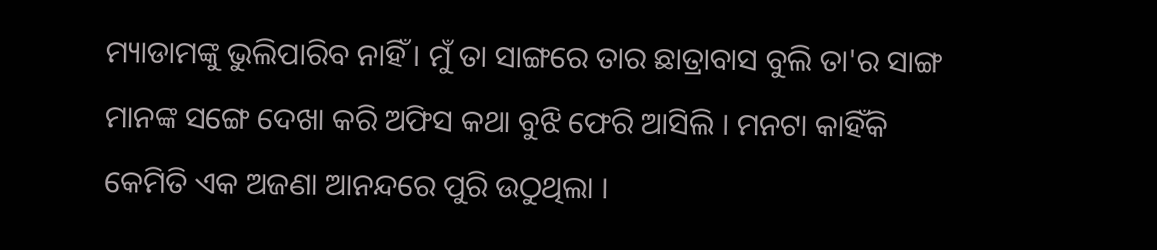ମ୍ୟାଡାମଙ୍କୁ ଭୁଲିପାରିବ ନାହିଁ । ମୁଁ ତା ସାଙ୍ଗରେ ତାର ଛାତ୍ରାବାସ ବୁଲି ତା'ର ସାଙ୍ଗ ମାନଙ୍କ ସଙ୍ଗେ ଦେଖା କରି ଅଫିସ କଥା ବୁଝି ଫେରି ଆସିଲି । ମନଟା କାହିଁକି କେମିତି ଏକ ଅଜଣା ଆନନ୍ଦରେ ପୁରି ଉଠୁଥିଲା ।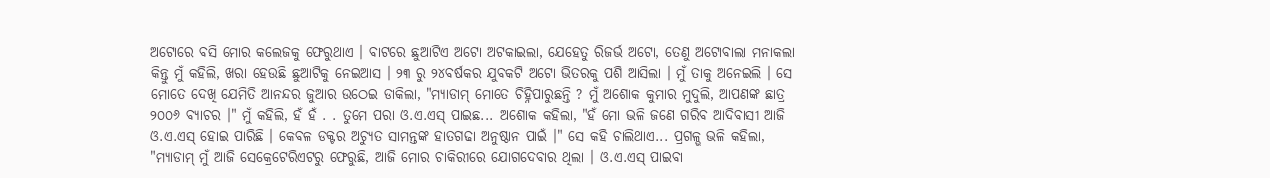ଅଟୋରେ ବସି ମୋର କଲେଜକୁ ଫେରୁଥାଏ । ବାଟରେ ଛୁଆଟିଏ ଅଟୋ ଅଟକାଇଲା, ଯେହେତୁ ରିଜର୍ଭ ଅଟୋ, ତେଣୁ ଅଟୋବାଲା ମନାକଲା କିନ୍ତୁ ମୁଁ କହିଲି, ଖରା ହେଉଛି ଛୁଆଟିକୁ ନେଇଆସ । ୨୩ ରୁ ୨୪ବର୍ଷକର ଯୁବକଟି ଅଟୋ ଭିତରକୁ ପଶି ଆସିଲା । ମୁଁ ତାକୁ ଅନେଇଲି । ସେ ମୋତେ ଦେଖି ଯେମିତି ଆନନ୍ଦର ଜୁଆର ଉଠେଇ ଡାକିଲା, "ମ୍ୟାଡାମ୍ ମୋତେ ଚିହ୍ନିପାରୁଛନ୍ତି ? ମୁଁ ଅଶୋକ କୁମାର ମୁଦୁଲି, ଆପଣଙ୍କ ଛାତ୍ର ୨୦୦୬ ବ୍ୟାଚର ।" ମୁଁ କହିଲି, ହଁ ହଁ . . ତୁମେ ପରା ଓ.ଏ.ଏସ୍ ପାଇଛ... ଅଶୋକ କହିଲା, "ହଁ ମୋ ଭଳି ଜଣେ ଗରିବ ଆଦିବାସୀ ଆଜି ଓ.ଏ.ଏସ୍ ହୋଇ ପାରିଛି । କେବଳ ଡକ୍ଟର ଅଚ୍ୟୁତ ସାମନ୍ତଙ୍କ ହାତଗଢା ଅନୁଷ୍ଠାନ ପାଇଁ ।" ସେ କହି ଚାଲିଥାଏ... ପ୍ରଗଳ୍ଭ ଭଳି କହିଲା, "ମ୍ୟାଡାମ୍ ମୁଁ ଆଜି ସେକ୍ରେଟେରିଏଟରୁ ଫେରୁଛି, ଆଜି ମୋର ଚାକିରୀରେ ଯୋଗଦେବାର ଥିଲା । ଓ.ଏ.ଏସ୍ ପାଇବା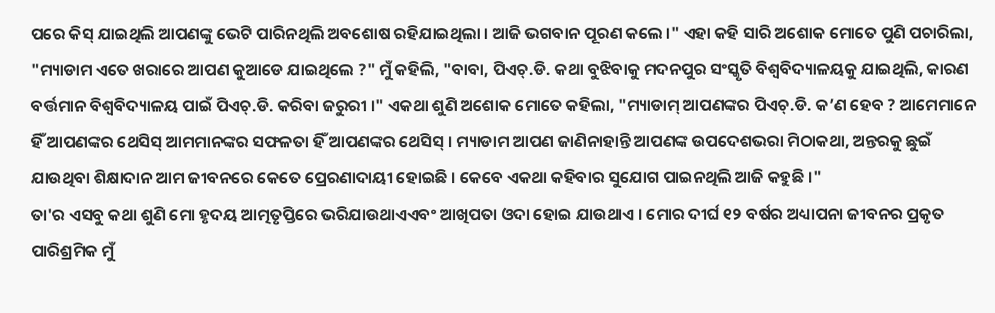ପରେ କିସ୍ ଯାଇଥିଲି ଆପଣଙ୍କୁ ଭେଟି ପାରିନଥିଲି ଅବଶୋଷ ରହିଯାଇଥିଲା । ଆଜି ଭଗବାନ ପୂରଣ କଲେ ।" ଏହା କହି ସାରି ଅଶୋକ ମୋତେ ପୁଣି ପଚାରିଲା, "ମ୍ୟାଡାମ ଏତେ ଖରାରେ ଆପଣ କୁଆଡେ ଯାଇଥିଲେ ?" ମୁଁ କହିଲି, "ବାବା, ପିଏଚ୍.ଡି. କଥା ବୁଝିବାକୁ ମଦନପୁର ସଂସ୍କୃତି ବିଶ୍ୱବିଦ୍ୟାଳୟକୁ ଯାଇଥିଲି, କାରଣ ବର୍ତ୍ତମାନ ବିଶ୍ୱବିଦ୍ୟାଳୟ ପାଇଁ ପିଏଚ୍.ଡି. କରିବା ଜରୁରୀ ।" ଏକଥା ଶୁଣି ଅଶୋକ ମୋତେ କହିଲା, "ମ୍ୟାଡାମ୍ ଆପଣଙ୍କର ପିଏଚ୍.ଡି. କ’ଣ ହେବ ? ଆମେମାନେ ହିଁ ଆପଣଙ୍କର ଥେସିସ୍ ଆମମାନଙ୍କର ସଫଳତା ହିଁ ଆପଣଙ୍କର ଥେସିସ୍ । ମ୍ୟାଡାମ ଆପଣ ଜାଣିନାହାନ୍ତି ଆପଣଙ୍କ ଉପଦେଶଭରା ମିଠାକଥା, ଅନ୍ତରକୁ ଛୁଇଁ ଯାଉଥିବା ଶିକ୍ଷାଦାନ ଆମ ଜୀବନରେ କେତେ ପ୍ରେରଣାଦାୟୀ ହୋଇଛି । କେବେ ଏକଥା କହିବାର ସୁଯୋଗ ପାଇନଥିଲି ଆଜି କହୁଛି ।"
ତା'ର ଏସବୁ କଥା ଶୁଣି ମୋ ହୃଦୟ ଆତ୍ମତୃପ୍ତିରେ ଭରିଯାଉଥାଏଏବଂ ଆଖିପତା ଓଦା ହୋଇ ଯାଉଥାଏ । ମୋର ଦୀର୍ଘ ୧୨ ବର୍ଷର ଅଧ୍ୟାପନା ଜୀବନର ପ୍ରକୃତ ପାରିଶ୍ରମିକ ମୁଁ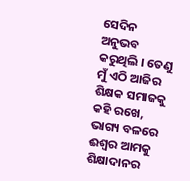ସେଦିନ ଅନୁଭବ କରୁଥିଲି । ତେଣୁ ମୁଁ ଏଠି ଆଜିର ଶିକ୍ଷକ ସମାଜକୁ କହି ରଖେ, ଭାଗ୍ୟ ବଳରେ ଈଶ୍ୱର ଆମକୁ ଶିକ୍ଷାଦାନର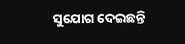ସୁଯୋଗ ଦେଇଛନ୍ତି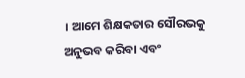। ଆମେ ଶିକ୍ଷକତାର ସୌରଭକୁ ଅନୁଭବ କରିବା ଏବଂ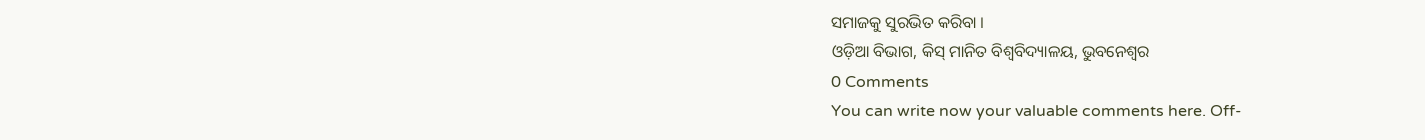ସମାଜକୁ ସୁରଭିତ କରିବା ।
ଓଡ଼ିଆ ବିଭାଗ, କିସ୍ ମାନିତ ବିଶ୍ୱବିଦ୍ୟାଳୟ, ଭୁବନେଶ୍ୱର
0 Comments
You can write now your valuable comments here. Off-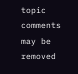topic comments may be removed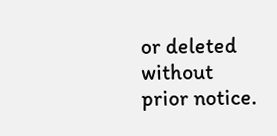or deleted without prior notice.